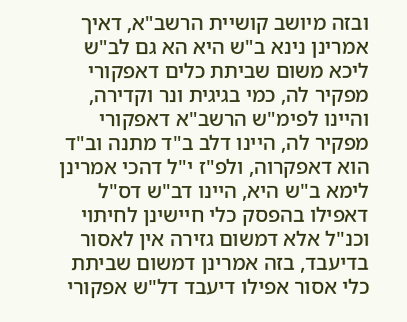ובזה מיושב קושיית הרשב"א, דאיך אמרינן נינא ב"ש היא הא גם לב"ש ליכא משום שביתת כלים דאפקורי מפקיר לה, כמי בגיגית ונר וקדירה, והיינו לפימ"ש הרשב"א דאפקורי מפקיר לה, היינו דלב ב"ד מתנה וב"ד הוא דאפקרוה, ולפ"ז י"ל דהכי אמרינן לימא ב"ש היא, היינו דב"ש דס"ל דאפילו בהפסק כלי חיישינן לחיתוי וכנ"ל אלא דמשום גזירה אין לאסור בדיעבד, בזה אמרינן דמשום שביתת כלי אסור אפילו דיעבד דל"ש אפקורי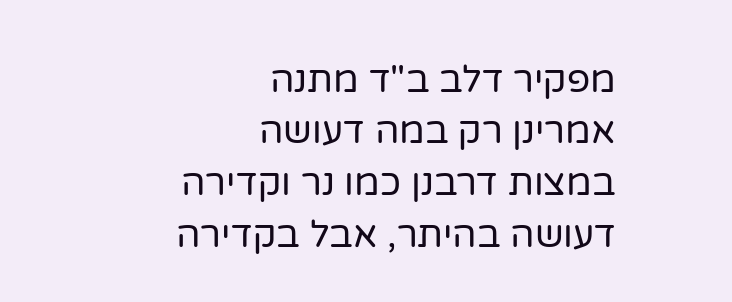מפקיר דלב ב"ד מתנה אמרינן רק במה דעושה במצות דרבנן כמו נר וקדירה דעושה בהיתר, אבל בקדירה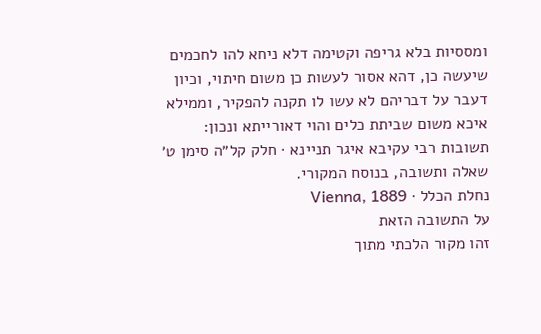ומססיות בלא גריפה וקטימה דלא ניחא להו לחכמים שיעשה כן, דהא אסור לעשות כן משום חיתוי, וכיון דעבר על דבריהם לא עשו לו תקנה להפקיר, וממילא איכא משום שביתת כלים והוי דאורייתא ונכון:
תשובות רבי עקיבא איגר תניינא · חלק קל״ה סימן ט׳
שאלה ותשובה, בנוסח המקורי.
נחלת הכלל · Vienna, 1889
על התשובה הזאת
זהו מקור הלכתי מתוך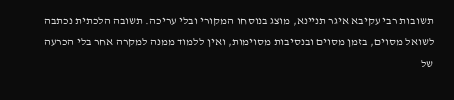תשובות רבי עקיבא איגר תניינא, מוצג בנוסחו המקורי ובלי עריכה. תשובה הלכתית נכתבה לשואל מסוים, בזמן מסוים ובנסיבות מסוימות, ואין ללמוד ממנה למקרה אחר בלי הכרעה של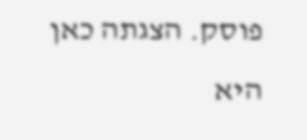פוסק. הצגתה כאן היא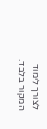לצורך לימוד המקור בלבד.